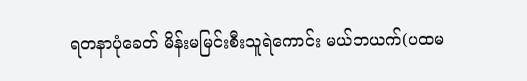ရတနာပုံခေတ် မိန်းမမြင်းစီးသူရဲကောင်း မယ်ဘယက်(ပထမ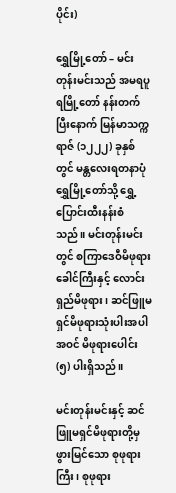ပိုင်း)

ရွှေမြို့တော် – မင်းတုန်းမင်းသည် အမရပူရမြို့တော် နန်းတက်ပြီးနောက် မြန်မာသက္ကရာဇ် (၁၂၂၂) ခုနှစ်တွင် မန္တလေးရတနာပုံရွှေမြို့တော်သို့ ရွှေ့ပြောင်းထီးနန်းစံသည်။ မင်းတုန်းမင်းတွင် စကြာဒေဝီမိဖုရားခေါင်ကြီးနှင့် လောင်းရှည်မိဖုရား၊ ဆင်ဖြူမရှင်မိဖုရားသုံးပါးအပါအဝင် မိဖုရားပေါင်း (၅) ပါးရှိသည်။

မင်းတုန်းမင်းနှင့် ဆင်ဖြူမရှင်မိဖုရားတို့မှ ဖွားမြင်သော စုဖုရားကြီး၊ စုဖုရား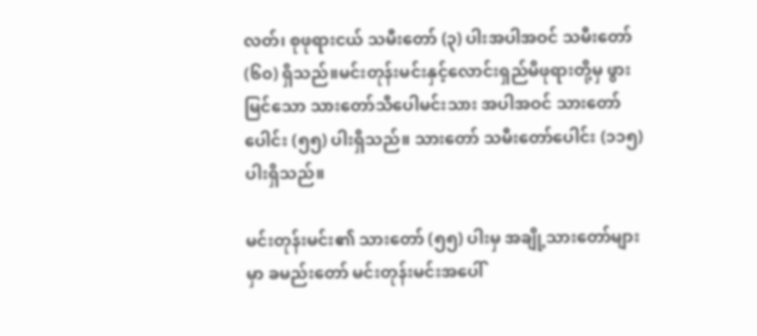လတ်၊ စုဖုရားငယ် သမီးတော် (၃) ပါးအပါအဝင် သမီးတော် (၆၀) ရှိသည်။မင်းတုန်းမင်းနှင့်လောင်းရှည်မိဖုရားတို့မှ ဖွားမြင်သော သားတော်သီပေါမင်းသား အပါအဝင် သားတော်ပေါင်း (၅၅) ပါးရှိသည်။ သားတော် သမီးတော်ပေါင်း (၁၁၅) ပါးရှိသည်။

မင်းတုန်းမင်း၏ သားတော် (၅၅) ပါးမှ အချို့သားတော်များမှာ ခမည်းတော် မင်းတုန်းမင်းအပေါ်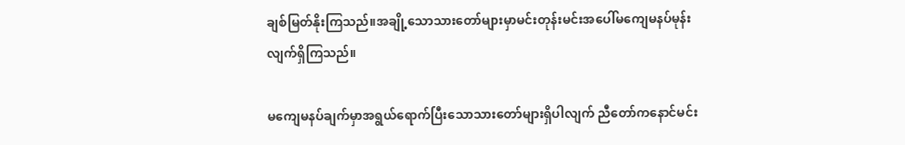ချစ်မြတ်နိုးကြသည်။အချို့သောသားတော်များမှာမင်းတုန်းမင်းအပေါ်မကျေမနပ်မုန်းလျက်ရှိကြသည်။

မကျေမနပ်ချက်မှာအရွယ်ရောက်ပြီးသောသားတော်များရှိပါလျက် ညီတော်ကနောင်မင်း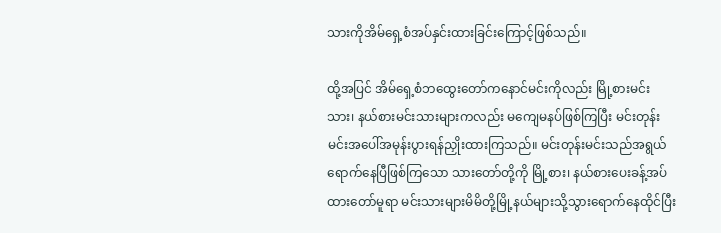သားကိုအိမ်ရှေ့စံအပ်နှင်းထားခြင်းကြောင့်ဖြစ်သည်။

ထို့အပြင် အိမ်ရှေ့စံဘထွေးတော်ကနောင်မင်းကိုလည်း မြို့စားမင်းသား၊ နယ်စားမင်းသားများကလည်း မကျေမနပ်ဖြစ်ကြပြီး မင်းတုန်းမင်းအပေါ်အမုန်းပွားရန်ညှိုးထားကြသည်။ မင်းတုန်းမင်းသည်အရွယ်ရောက်နေပြီဖြစ်ကြသော သားတော်တို့ကို မြို့စား၊ နယ်စားပေးခန့်အပ်ထားတော်မူရာ မင်းသားများမိမိတို့မြို့နယ်များသို့သွားရောက်နေထိုင်ပြီး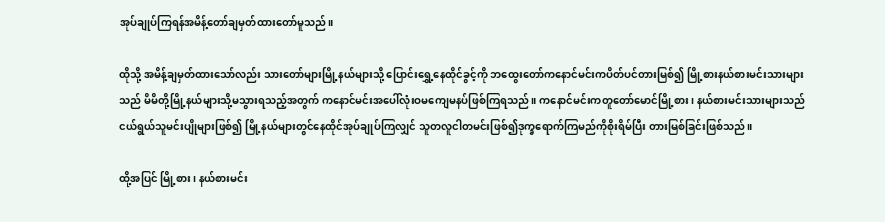အုပ်ချုပ်ကြရန်အမိန့်တော်ချမှတ်ထားတော်မူသည်။

ထိုသို့ အမိန့်ချမှတ်ထားသော်လည်း သားတော်များမြို့နယ်များသို့ ပြောင်းရွှေ့နေထိုင်ခွင့်ကို ဘထွေးတော်ကနောင်မင်းကပိတ်ပင်တားမြစ်၍ မြို့စားနယ်စားမင်းသားများသည် မိမိတို့မြို့နယ်များသို့မသွားရသည့်အတွက် ကနောင်မင်းအပေါ်လုံးဝမကျေမနပ်ဖြစ်ကြရသည်။ ကနောင်မင်းကတူတော်မောင်မြို့စား၊ နယ်စားမင်းသားများသည်ငယ်ရွယ်သူမင်းပျိုများဖြစ်၍ မြို့နယ်များတွင်နေထိုင်အုပ်ချုပ်ကြလျှင် သူတလူငါတမင်းဖြစ်၍ဒုက္ခရောက်ကြမည်ကိုစိုးရိမ်ပြီး တားမြစ်ခြင်းဖြစ်သည်။

ထို့အပြင် မြို့စား၊ နယ်စားမင်း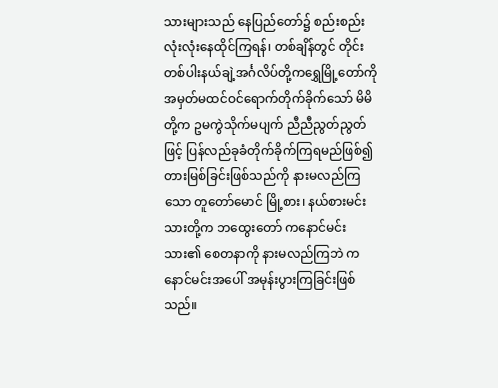သားများသည် နေပြည်တော်၌ စည်းစည်းလုံးလုံးနေထိုင်ကြရန်၊ တစ်ချိန်တွင် တိုင်းတစ်ပါးနယ်ချဲ့အင်္ဂလိပ်တို့ကရွှေမြို့တော်ကိုအမှတ်မထင်ဝင်ရောက်တိုက်ခိုက်သော် မိမိတို့က ဥမကွဲသိုက်မပျက် ညီညီညွတ်ညွတ်ဖြင့် ပြန်လည်ခုခံတိုက်ခိုက်ကြရမည်ဖြစ်၍ တားမြစ်ခြင်းဖြစ်သည်ကို နားမလည်ကြသော တူတော်မောင် မြို့စား၊ နယ်စားမင်းသားတို့က ဘထွေးတော် ကနောင်မင်းသား၏ စေတနာကို နားမလည်ကြဘဲ ကနောင်မင်းအပေါ် အမုန်းပွားကြခြင်းဖြစ်သည်။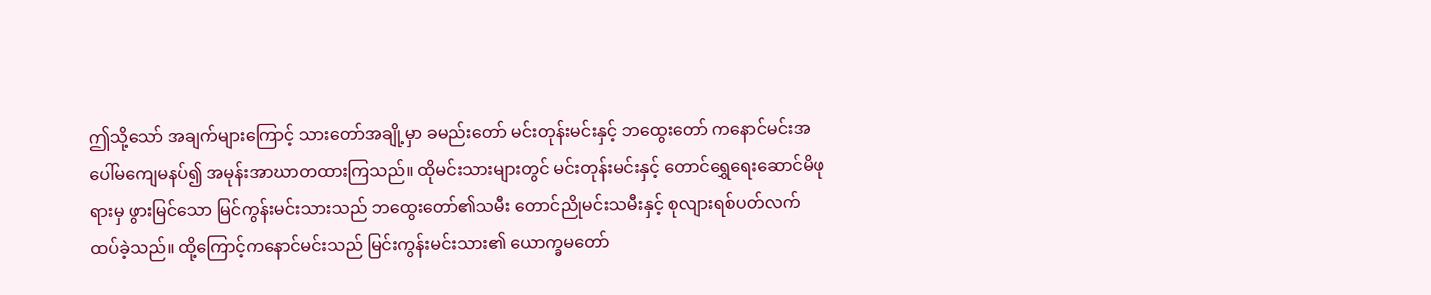ဤသို့သော် အချက်များကြောင့် သားတော်အချို့မှာ ခမည်းတော် မင်းတုန်းမင်းနှင့် ဘထွေးတော် ကနောင်မင်းအပေါ်မကျေမနပ်၍ အမုန်းအာဃာတထားကြသည်။ ထိုမင်းသားများတွင် မင်းတုန်းမင်းနှင့် တောင်ရွှေရေးဆောင်မိဖုရားမှ ဖွားမြင်သော မြင်ကွန်းမင်းသားသည် ဘထွေးတော်၏သမီး တောင်ညိုမင်းသမီးနှင့် စုလျားရစ်ပတ်လက်ထပ်ခဲ့သည်။ ထို့ကြောင့်ကနောင်မင်းသည် မြင်းကွန်းမင်းသား၏ ယောက္ခမတော်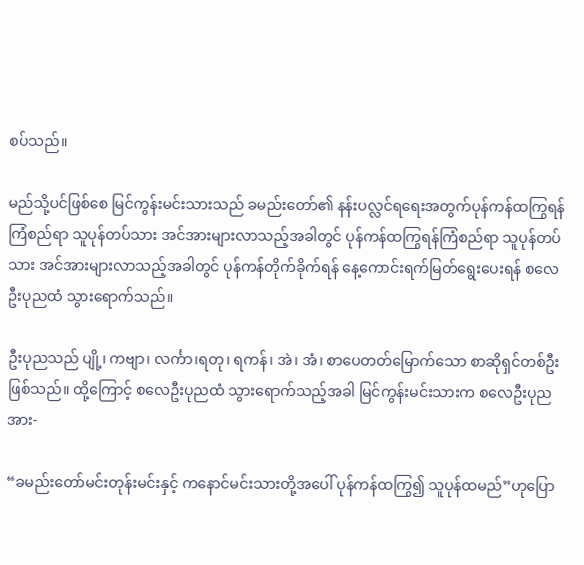စပ်သည်။

မည်သို့ပင်ဖြစ်စေ မြင်ကွန်းမင်းသားသည် ခမည်းတော်၏ နန်းပလ္လင်ရရေးအတွက်ပုန်ကန်ထကြွရန် ကြံစည်ရာ သူပုန်တပ်သား အင်အားများလာသည့်အခါတွင် ပုန်ကန်ထကြွရန်ကြံစည်ရာ သူပုန်တပ်သား အင်အားများလာသည့်အခါတွင် ပုန်ကန်တိုက်ခိုက်ရန် နေ့ကောင်းရက်မြတ်ရွေးပေးရန် စလေဦးပုညထံ သွားရောက်သည်။

ဦးပုညသည် ပျို့၊ ကဗျာ၊ လင်္ကာ၊ရတု၊ ရကန်၊ အဲ၊ အံ၊ စာပေတတ်မြောက်သော စာဆိုရှင်တစ်ဦးဖြစ်သည်။ ထို့ကြောင့် စလေဦးပုညထံ သွားရောက်သည့်အခါ မြင်ကွန်းမင်းသားက စလေဦးပုညအား-

“ခမည်းတော်မင်းတုန်းမင်းနှင့် ကနောင်မင်းသားတို့အပေါ် ပုန်ကန်ထကြွ၍ သူပုန်ထမည်”ဟုပြော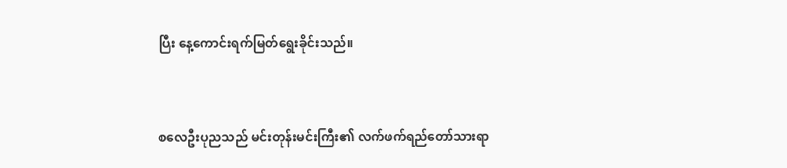ပြီး နေ့ကောင်းရက်မြတ်ရွေးခိုင်းသည်။


စလေဦးပုညသည် မင်းတုန်းမင်းကြီး၏ လက်ဖက်ရည်တော်သားရာ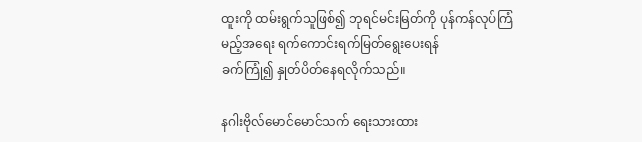ထူးကို ထမ်းရွက်သူဖြစ်၍ ဘုရင်မင်းမြတ်ကို ပုန်ကန်လုပ်ကြံမည့်အရေး ရက်ကောင်းရက်မြတ်ရွေးပေးရန်
ခက်ကြုံ၍ နှုတ်ပိတ်နေရလိုက်သည်။

နဂါးဗိုလ်မောင်မောင်သက် ရေးသားထား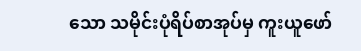သော သမိုင်းပုံရိပ်စာအုပ်မှ ကူးယူဖော်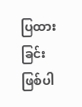ပြထားခြင်းဖြစ်ပါ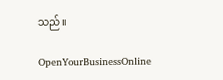သည်။

OpenYourBusinessOnline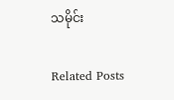သမိုင်း

Related Posts